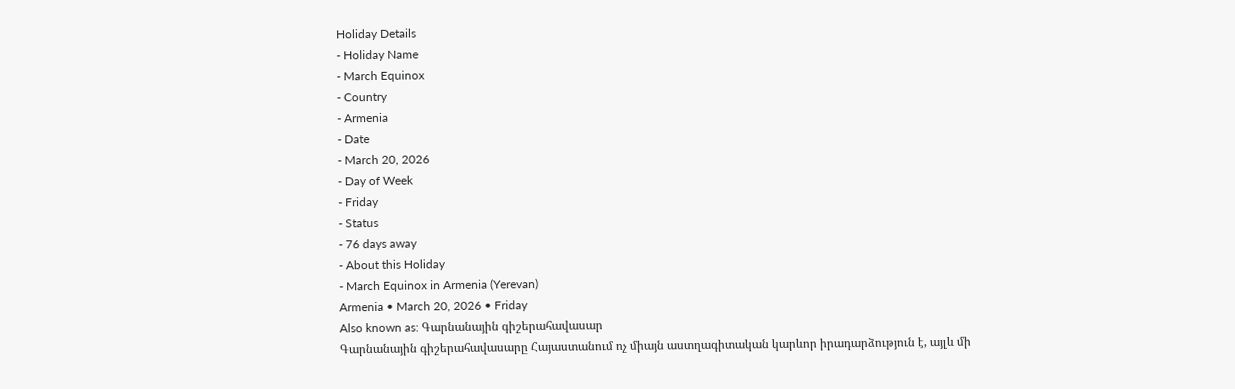Holiday Details
- Holiday Name
- March Equinox
- Country
- Armenia
- Date
- March 20, 2026
- Day of Week
- Friday
- Status
- 76 days away
- About this Holiday
- March Equinox in Armenia (Yerevan)
Armenia • March 20, 2026 • Friday
Also known as: Գարնանային գիշերահավասար
Գարնանային գիշերահավասարը Հայաստանում ոչ միայն աստղագիտական կարևոր իրադարձություն է, այլև մի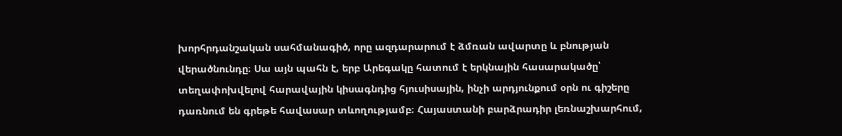խորհրդանշական սահմանագիծ, որը ազդարարում է ձմռան ավարտը և բնության վերածնունդը։ Սա այն պահն է, երբ Արեգակը հատում է երկնային հասարակածը՝ տեղափոխվելով հարավային կիսագնդից հյուսիսային, ինչի արդյունքում օրն ու գիշերը դառնում են գրեթե հավասար տևողությամբ։ Հայաստանի բարձրադիր լեռնաշխարհում,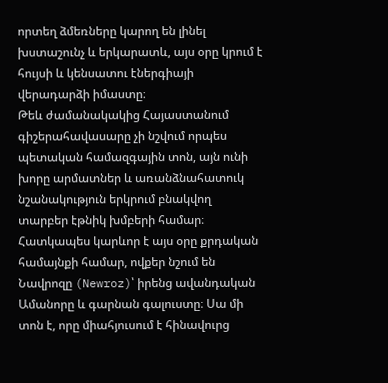որտեղ ձմեռները կարող են լինել խստաշունչ և երկարատև, այս օրը կրում է հույսի և կենսատու էներգիայի վերադարձի իմաստը։
Թեև ժամանակակից Հայաստանում գիշերահավասարը չի նշվում որպես պետական համազգային տոն, այն ունի խորը արմատներ և առանձնահատուկ նշանակություն երկրում բնակվող տարբեր էթնիկ խմբերի համար։ Հատկապես կարևոր է այս օրը քրդական համայնքի համար, ովքեր նշում են Նավրոզը (Newroz)՝ իրենց ավանդական Ամանորը և գարնան գալուստը։ Սա մի տոն է, որը միահյուսում է հինավուրց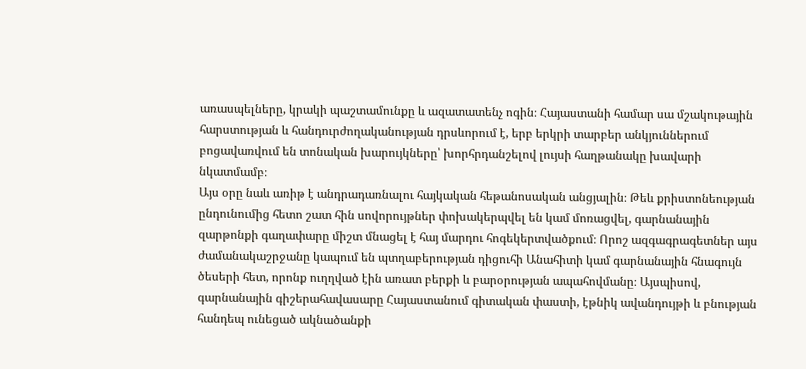առասպելները, կրակի պաշտամունքը և ազատատենչ ոգին։ Հայաստանի համար սա մշակութային հարստության և հանդուրժողականության դրսևորում է, երբ երկրի տարբեր անկյուններում բոցավառվում են տոնական խարույկները՝ խորհրդանշելով լույսի հաղթանակը խավարի նկատմամբ։
Այս օրը նաև առիթ է անդրադառնալու հայկական հեթանոսական անցյալին։ Թեև քրիստոնեության ընդունումից հետո շատ հին սովորույթներ փոխակերպվել են կամ մոռացվել, գարնանային զարթոնքի գաղափարը միշտ մնացել է հայ մարդու հոգեկերտվածքում։ Որոշ ազգագրագետներ այս ժամանակաշրջանը կապում են պտղաբերության դիցուհի Անահիտի կամ գարնանային հնագույն ծեսերի հետ, որոնք ուղղված էին առատ բերքի և բարօրության ապահովմանը։ Այսպիսով, գարնանային գիշերահավասարը Հայաստանում գիտական փաստի, էթնիկ ավանդույթի և բնության հանդեպ ունեցած ակնածանքի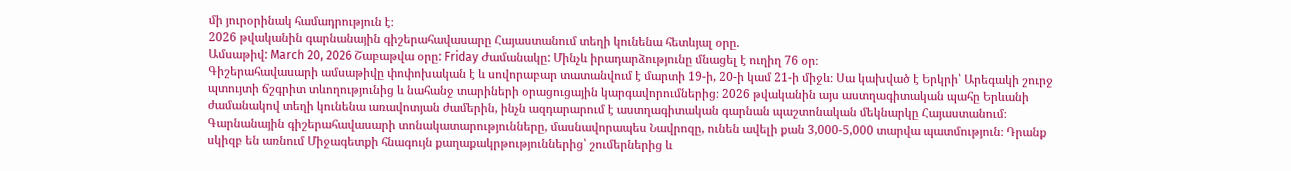մի յուրօրինակ համադրություն է։
2026 թվականին գարնանային գիշերահավասարը Հայաստանում տեղի կունենա հետևյալ օրը.
Ամսաթիվ: March 20, 2026 Շաբաթվա օրը: Friday Ժամանակը: Մինչև իրադարձությունը մնացել է ուղիղ 76 օր։
Գիշերահավասարի ամսաթիվը փոփոխական է և սովորաբար տատանվում է մարտի 19-ի, 20-ի կամ 21-ի միջև։ Սա կախված է Երկրի՝ Արեգակի շուրջ պտույտի ճշգրիտ տևողությունից և նահանջ տարիների օրացուցային կարգավորումներից։ 2026 թվականին այս աստղագիտական պահը Երևանի ժամանակով տեղի կունենա առավոտյան ժամերին, ինչն ազդարարում է աստղագիտական գարնան պաշտոնական մեկնարկը Հայաստանում։
Գարնանային գիշերահավասարի տոնակատարությունները, մասնավորապես Նավրոզը, ունեն ավելի քան 3,000-5,000 տարվա պատմություն։ Դրանք սկիզբ են առնում Միջագետքի հնագույն քաղաքակրթություններից՝ շումերներից և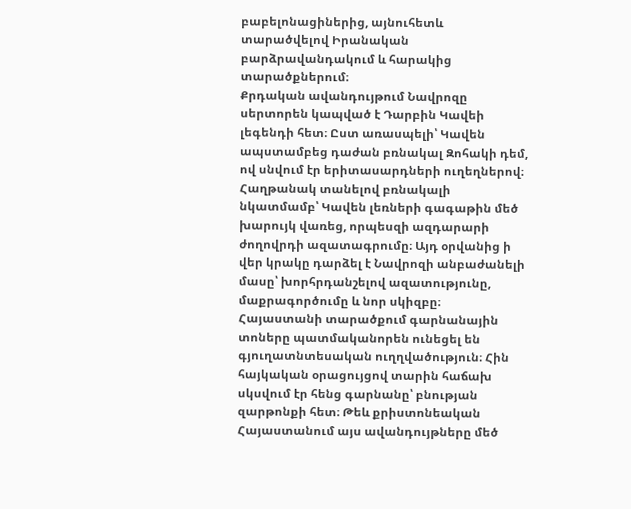բաբելոնացիներից, այնուհետև տարածվելով Իրանական բարձրավանդակում և հարակից տարածքներում։
Քրդական ավանդույթում Նավրոզը սերտորեն կապված է Դարբին Կավեի լեգենդի հետ։ Ըստ առասպելի՝ Կավեն ապստամբեց դաժան բռնակալ Զոհակի դեմ, ով սնվում էր երիտասարդների ուղեղներով։ Հաղթանակ տանելով բռնակալի նկատմամբ՝ Կավեն լեռների գագաթին մեծ խարույկ վառեց, որպեսզի ազդարարի ժողովրդի ազատագրումը։ Այդ օրվանից ի վեր կրակը դարձել է Նավրոզի անբաժանելի մասը՝ խորհրդանշելով ազատությունը, մաքրագործումը և նոր սկիզբը։
Հայաստանի տարածքում գարնանային տոները պատմականորեն ունեցել են գյուղատնտեսական ուղղվածություն։ Հին հայկական օրացույցով տարին հաճախ սկսվում էր հենց գարնանը՝ բնության զարթոնքի հետ։ Թեև քրիստոնեական Հայաստանում այս ավանդույթները մեծ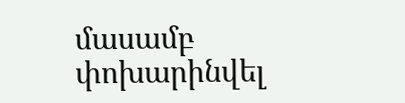մասամբ փոխարինվել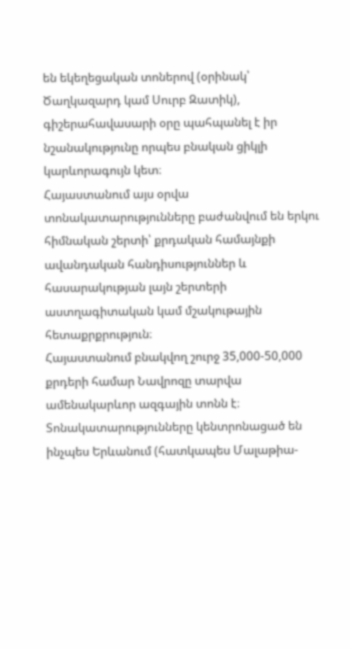են եկեղեցական տոներով (օրինակ՝ Ծաղկազարդ կամ Սուրբ Զատիկ), գիշերահավասարի օրը պահպանել է իր նշանակությունը որպես բնական ցիկլի կարևորագույն կետ։
Հայաստանում այս օրվա տոնակատարությունները բաժանվում են երկու հիմնական շերտի՝ քրդական համայնքի ավանդական հանդիսություններ և հասարակության լայն շերտերի աստղագիտական կամ մշակութային հետաքրքրություն։
Հայաստանում բնակվող շուրջ 35,000-50,000 քրդերի համար Նավրոզը տարվա ամենակարևոր ազգային տոնն է։ Տոնակատարությունները կենտրոնացած են ինչպես Երևանում (հատկապես Մալաթիա-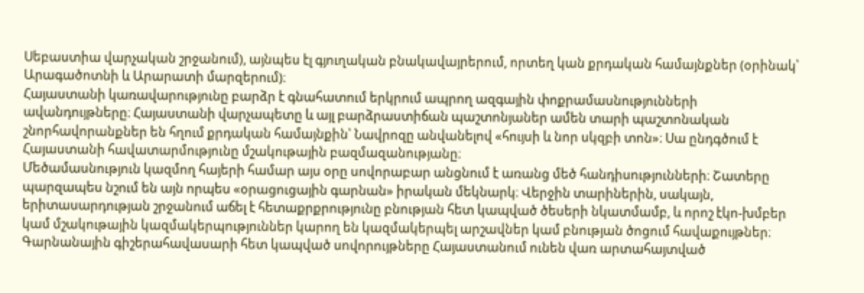Սեբաստիա վարչական շրջանում), այնպես էլ գյուղական բնակավայրերում, որտեղ կան քրդական համայնքներ (օրինակ՝ Արագածոտնի և Արարատի մարզերում)։
Հայաստանի կառավարությունը բարձր է գնահատում երկրում ապրող ազգային փոքրամասնությունների ավանդույթները։ Հայաստանի վարչապետը և այլ բարձրաստիճան պաշտոնյաներ ամեն տարի պաշտոնական շնորհավորանքներ են հղում քրդական համայնքին՝ Նավրոզը անվանելով «հույսի և նոր սկզբի տոն»։ Սա ընդգծում է Հայաստանի հավատարմությունը մշակութային բազմազանությանը։
Մեծամասնություն կազմող հայերի համար այս օրը սովորաբար անցնում է առանց մեծ հանդիսությունների։ Շատերը պարզապես նշում են այն որպես «օրացուցային գարնան» իրական մեկնարկ։ Վերջին տարիներին, սակայն, երիտասարդության շրջանում աճել է հետաքրքրությունը բնության հետ կապված ծեսերի նկատմամբ, և որոշ էկո-խմբեր կամ մշակութային կազմակերպություններ կարող են կազմակերպել արշավներ կամ բնության ծոցում հավաքույթներ։
Գարնանային գիշերահավասարի հետ կապված սովորույթները Հայաստանում ունեն վառ արտահայտված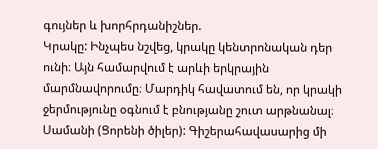գույներ և խորհրդանիշներ.
Կրակը: Ինչպես նշվեց, կրակը կենտրոնական դեր ունի։ Այն համարվում է արևի երկրային մարմնավորումը։ Մարդիկ հավատում են, որ կրակի ջերմությունը օգնում է բնությանը շուտ արթնանալ։ Սամանի (Ցորենի ծիլեր): Գիշերահավասարից մի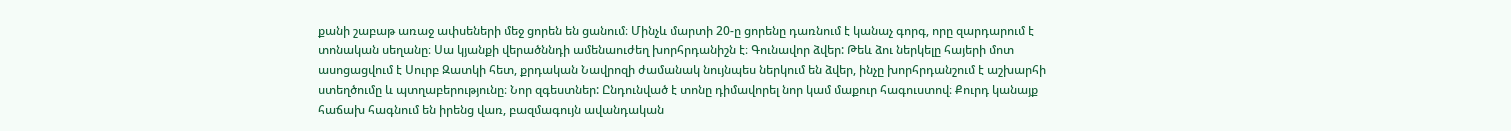քանի շաբաթ առաջ ափսեների մեջ ցորեն են ցանում։ Մինչև մարտի 20-ը ցորենը դառնում է կանաչ գորգ, որը զարդարում է տոնական սեղանը։ Սա կյանքի վերածննդի ամենաուժեղ խորհրդանիշն է։ Գունավոր ձվեր: Թեև ձու ներկելը հայերի մոտ ասոցացվում է Սուրբ Զատկի հետ, քրդական Նավրոզի ժամանակ նույնպես ներկում են ձվեր, ինչը խորհրդանշում է աշխարհի ստեղծումը և պտղաբերությունը։ Նոր զգեստներ: Ընդունված է տոնը դիմավորել նոր կամ մաքուր հագուստով։ Քուրդ կանայք հաճախ հագնում են իրենց վառ, բազմագույն ավանդական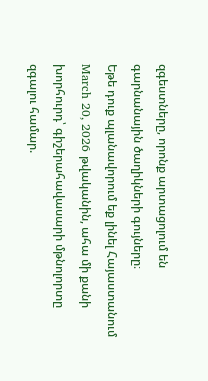զգեստները, որոնք արտացոլում են գարնանային ծաղիկների գույները։
Եթե դուք պլանավորում եք լինել Հայաստանում March 20, 2026 թվականին, ահա մի քանի խորհուրդ՝ գիշերահավասարի մթնոլորտը զգալու համար.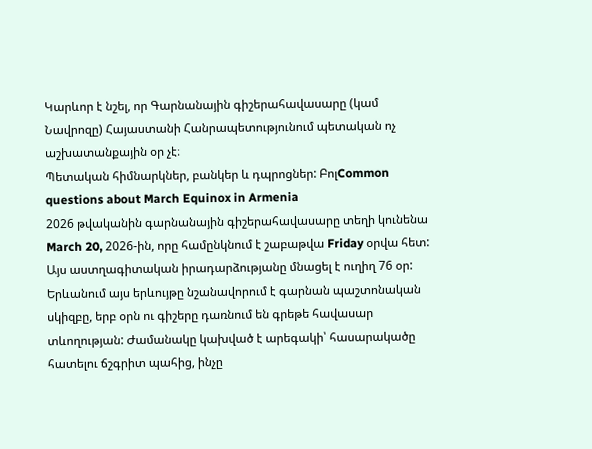Կարևոր է նշել, որ Գարնանային գիշերահավասարը (կամ Նավրոզը) Հայաստանի Հանրապետությունում պետական ոչ աշխատանքային օր չէ։
Պետական հիմնարկներ, բանկեր և դպրոցներ: ԲոլCommon questions about March Equinox in Armenia
2026 թվականին գարնանային գիշերահավասարը տեղի կունենա March 20, 2026-ին, որը համընկնում է շաբաթվա Friday օրվա հետ: Այս աստղագիտական իրադարձությանը մնացել է ուղիղ 76 օր: Երևանում այս երևույթը նշանավորում է գարնան պաշտոնական սկիզբը, երբ օրն ու գիշերը դառնում են գրեթե հավասար տևողության: Ժամանակը կախված է արեգակի՝ հասարակածը հատելու ճշգրիտ պահից, ինչը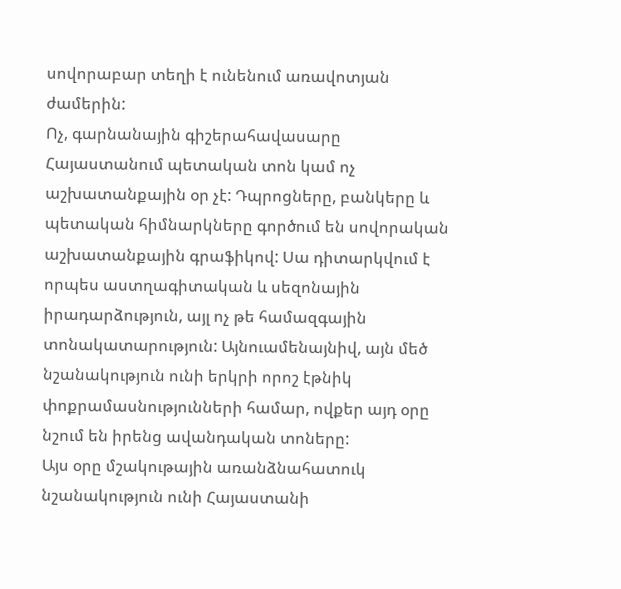սովորաբար տեղի է ունենում առավոտյան ժամերին:
Ոչ, գարնանային գիշերահավասարը Հայաստանում պետական տոն կամ ոչ աշխատանքային օր չէ: Դպրոցները, բանկերը և պետական հիմնարկները գործում են սովորական աշխատանքային գրաֆիկով: Սա դիտարկվում է որպես աստղագիտական և սեզոնային իրադարձություն, այլ ոչ թե համազգային տոնակատարություն: Այնուամենայնիվ, այն մեծ նշանակություն ունի երկրի որոշ էթնիկ փոքրամասնությունների համար, ովքեր այդ օրը նշում են իրենց ավանդական տոները:
Այս օրը մշակութային առանձնահատուկ նշանակություն ունի Հայաստանի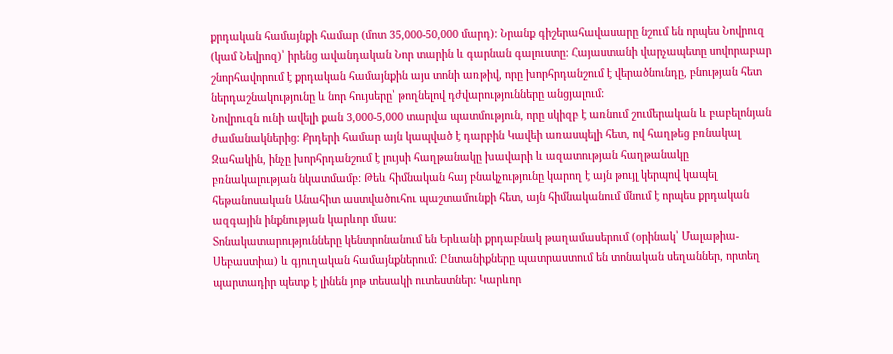քրդական համայնքի համար (մոտ 35,000-50,000 մարդ): Նրանք գիշերահավասարը նշում են որպես Նովրուզ (կամ Նեվրոզ)՝ իրենց ավանդական Նոր տարին և գարնան գալուստը: Հայաստանի վարչապետը սովորաբար շնորհավորում է քրդական համայնքին այս տոնի առթիվ, որը խորհրդանշում է վերածնունդը, բնության հետ ներդաշնակությունը և նոր հույսերը՝ թողնելով դժվարությունները անցյալում:
Նովրուզն ունի ավելի քան 3,000-5,000 տարվա պատմություն, որը սկիզբ է առնում շումերական և բաբելոնյան ժամանակներից: Քրդերի համար այն կապված է դարբին Կավեի առասպելի հետ, ով հաղթեց բռնակալ Զահակին, ինչը խորհրդանշում է լույսի հաղթանակը խավարի և ազատության հաղթանակը բռնակալության նկատմամբ: Թեև հիմնական հայ բնակչությունը կարող է այն թույլ կերպով կապել հեթանոսական Անահիտ աստվածուհու պաշտամունքի հետ, այն հիմնականում մնում է որպես քրդական ազգային ինքնության կարևոր մաս:
Տոնակատարությունները կենտրոնանում են Երևանի քրդաբնակ թաղամասերում (օրինակ՝ Մալաթիա-Սեբաստիա) և գյուղական համայնքներում: Ընտանիքները պատրաստում են տոնական սեղաններ, որտեղ պարտադիր պետք է լինեն յոթ տեսակի ուտեստներ: Կարևոր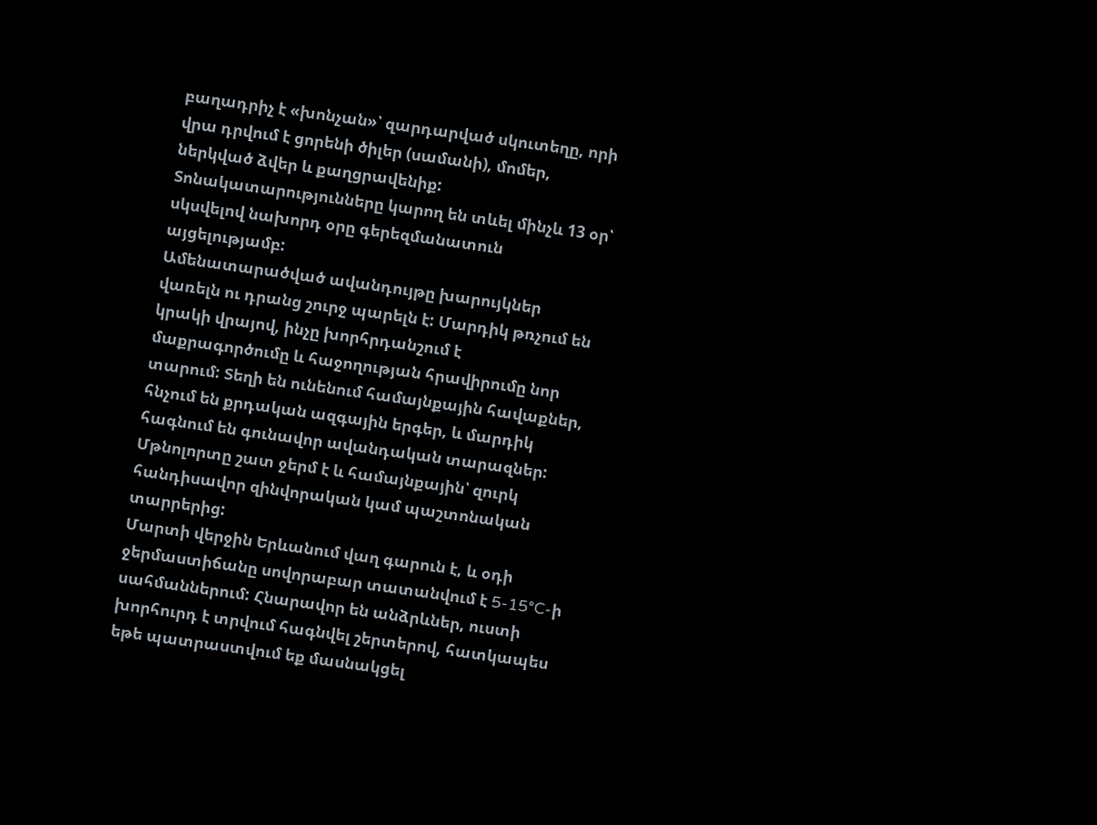բաղադրիչ է «խոնչան»՝ զարդարված սկուտեղը, որի վրա դրվում է ցորենի ծիլեր (սամանի), մոմեր, ներկված ձվեր և քաղցրավենիք: Տոնակատարությունները կարող են տևել մինչև 13 օր՝ սկսվելով նախորդ օրը գերեզմանատուն այցելությամբ:
Ամենատարածված ավանդույթը խարույկներ վառելն ու դրանց շուրջ պարելն է: Մարդիկ թռչում են կրակի վրայով, ինչը խորհրդանշում է մաքրագործումը և հաջողության հրավիրումը նոր տարում: Տեղի են ունենում համայնքային հավաքներ, հնչում են քրդական ազգային երգեր, և մարդիկ հագնում են գունավոր ավանդական տարազներ: Մթնոլորտը շատ ջերմ է և համայնքային՝ զուրկ հանդիսավոր զինվորական կամ պաշտոնական տարրերից:
Մարտի վերջին Երևանում վաղ գարուն է, և օդի ջերմաստիճանը սովորաբար տատանվում է 5-15°C-ի սահմաններում: Հնարավոր են անձրևներ, ուստի խորհուրդ է տրվում հագնվել շերտերով, հատկապես եթե պատրաստվում եք մասնակցել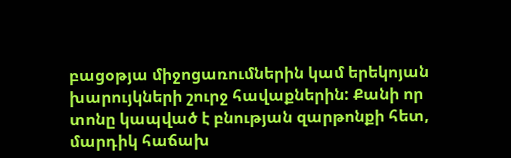բացօթյա միջոցառումներին կամ երեկոյան խարույկների շուրջ հավաքներին: Քանի որ տոնը կապված է բնության զարթոնքի հետ, մարդիկ հաճախ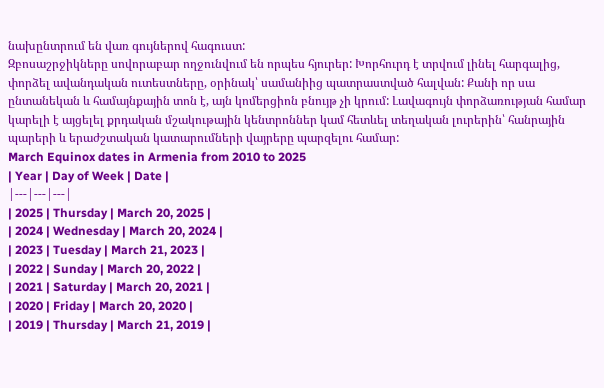նախընտրում են վառ գույներով հագուստ:
Զբոսաշրջիկները սովորաբար ողջունվում են որպես հյուրեր: Խորհուրդ է տրվում լինել հարգալից, փորձել ավանդական ուտեստները, օրինակ՝ սամանիից պատրաստված հալվան: Քանի որ սա ընտանեկան և համայնքային տոն է, այն կոմերցիոն բնույթ չի կրում: Լավագույն փորձառության համար կարելի է այցելել քրդական մշակութային կենտրոններ կամ հետևել տեղական լուրերին՝ հանրային պարերի և երաժշտական կատարումների վայրերը պարզելու համար:
March Equinox dates in Armenia from 2010 to 2025
| Year | Day of Week | Date |
|---|---|---|
| 2025 | Thursday | March 20, 2025 |
| 2024 | Wednesday | March 20, 2024 |
| 2023 | Tuesday | March 21, 2023 |
| 2022 | Sunday | March 20, 2022 |
| 2021 | Saturday | March 20, 2021 |
| 2020 | Friday | March 20, 2020 |
| 2019 | Thursday | March 21, 2019 |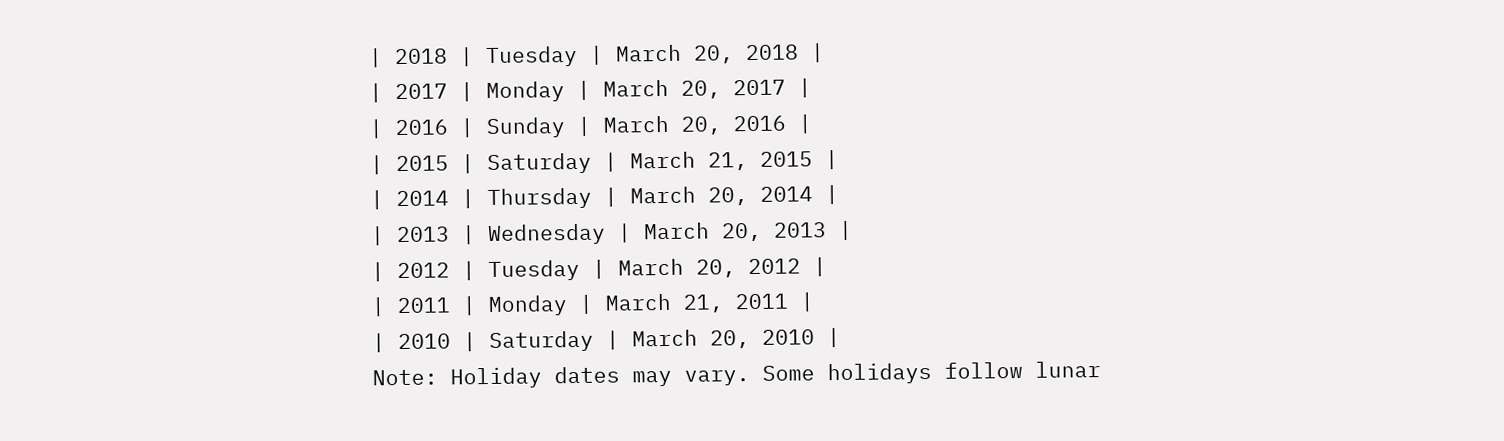| 2018 | Tuesday | March 20, 2018 |
| 2017 | Monday | March 20, 2017 |
| 2016 | Sunday | March 20, 2016 |
| 2015 | Saturday | March 21, 2015 |
| 2014 | Thursday | March 20, 2014 |
| 2013 | Wednesday | March 20, 2013 |
| 2012 | Tuesday | March 20, 2012 |
| 2011 | Monday | March 21, 2011 |
| 2010 | Saturday | March 20, 2010 |
Note: Holiday dates may vary. Some holidays follow lunar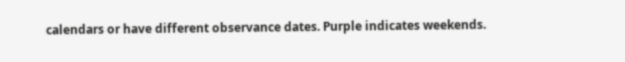calendars or have different observance dates. Purple indicates weekends.